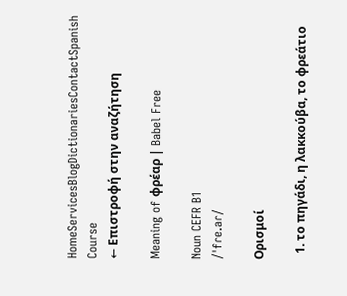HomeServicesBlogDictionariesContactSpanish Course
← Επιστροφή στην αναζήτηση

Meaning of φρέαρ | Babel Free

Noun CEFR B1
/ˈfɾe.aɾ/

Ορισμοί

  1. το πηγάδι, η λακκούβα, το φρεάτιο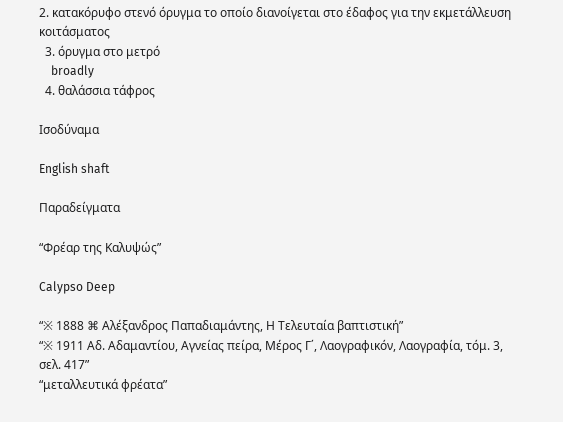2. κατακόρυφο στενό όρυγμα το οποίο διανοίγεται στο έδαφος για την εκμετάλλευση κοιτάσματος
  3. όρυγμα στο μετρό
    broadly
  4. θαλάσσια τάφρος

Ισοδύναμα

English shaft

Παραδείγματα

“Φρέαρ της Καλυψώς”

Calypso Deep

“※ 1888 ⌘ Αλέξανδρος Παπαδιαμάντης, Η Τελευταία βαπτιστική”
“※ 1911 Αδ. Αδαμαντίου, Αγνείας πείρα, Μέρος Γ΄, Λαογραφικόν, Λαογραφία, τόμ. 3, σελ. 417”
“μεταλλευτικά φρέατα”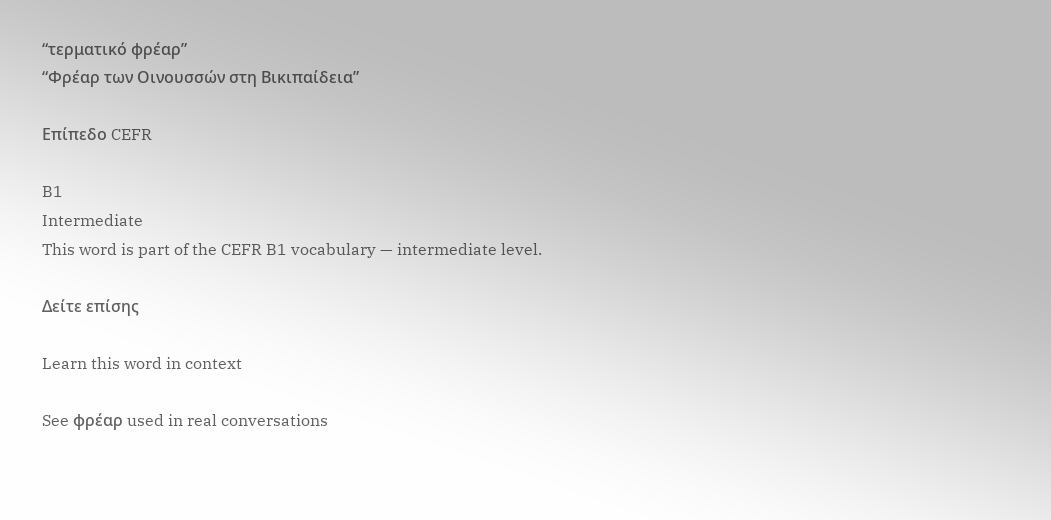“τερματικό φρέαρ”
“Φρέαρ των Οινουσσών στη Βικιπαίδεια”

Επίπεδο CEFR

B1
Intermediate
This word is part of the CEFR B1 vocabulary — intermediate level.

Δείτε επίσης

Learn this word in context

See φρέαρ used in real conversations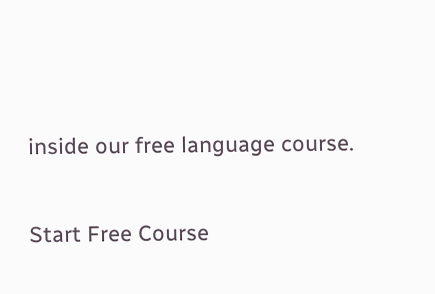inside our free language course.

Start Free Course